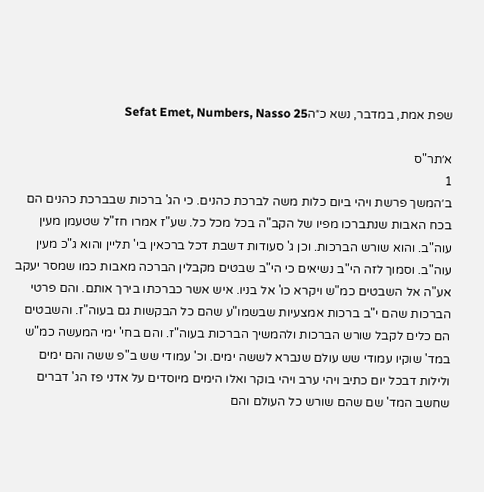שפת אמת, במדבר, נשא כ״הSefat Emet, Numbers, Nasso 25

א׳תר"ס
1
ב׳המשך פרשת ויהי ביום כלות משה לברכת כהנים. כי הג' ברכות שבברכת כהנים הם בכח האבות שנתברכו מפיו של הקב"ה בכל מכל כל. שע"ז אמרו חז"ל שטעמן מעין עוה"ב. והוא שורש הברכות. וכן ג' סעודות דשבת דכל ברכאין בי' תליין והוא ג"כ מעין עוה"ב. וסמוך לזה הי"ב נשיאים כי הי"ב שבטים מקבלין הברכה מאבות כמו שמסר יעקב אע"ה אל השבטים כמ"ש ויקרא כו' אל בניו. איש אשר כברכתו בירך אותם. והם פרטי הברכות שהם י"ב ברכות אמצעיות שבשמו"ע שהם כל הבקשות גם בעוה"ז. והשבטים הם כלים לקבל שורש הברכות ולהמשיך הברכות בעוה"ז. והם בחי' ימי המעשה כמ"ש במד' שוקיו עמודי שש עולם שנברא לששה ימים. וכ' עמודי שש ב"פ ששה והם ימים ולילות דבכל יום כתיב ויהי ערב ויהי בוקר ואלו הימים מיוסדים על אדני פז הג' דברים שחשב המד' שם שהם שורש כל העולם והם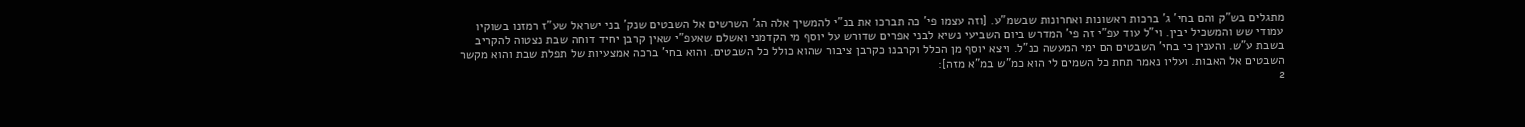מתגלים בש"ק והם בחי' ג' ברכות ראשונות ואחרונות שבשמ"ע. [וזה עצמו פי' כה תברכו את בנ"י להמשיך אלה הג' השרשים אל השבטים שנק' בני ישראל שע"ז רמזנו בשוקיו עמודי שש והמשכיל יבין. וי"ל עוד עפ"י זה פי' המדרש ביום השביעי נשיא לבני אפרים שדורש על יוסף מי הקדמני ואשלם שאעפ"י שאין קרבן יחיד דוחה שבת נצטוה להקריב בשבת ע"ש. והענין כי בחי' השבטים הם ימי המעשה כנ"ל. ויצא יוסף מן הכלל וקרבנו כקרבן ציבור שהוא כולל כל השבטים. והוא בחי' ברכה אמצעיות של תפלת שבת והוא מקשר השבטים אל האבות. ועליו נאמר תחת כל השמים לי הוא כמ"ש במ"א מזה]:
2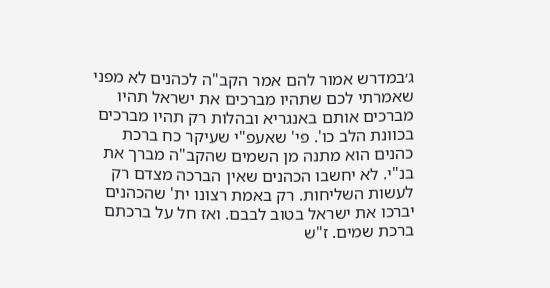ג׳במדרש אמור להם אמר הקב"ה לכהנים לא מפני שאמרתי לכם שתהיו מברכים את ישראל תהיו מברכים אותם באנגריא ובהלות רק תהיו מברכים בכוונת הלב כו'. פי' שאעפ"י שעיקר כח ברכת כהנים הוא מתנה מן השמים שהקב"ה מברך את בנ"י. לא יחשבו הכהנים שאין הברכה מצדם רק לעשות השליחות. רק באמת רצונו ית' שהכהנים יברכו את ישראל בטוב לבבם. ואז חל על ברכתם ברכת שמים. ז"ש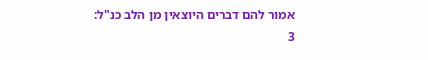אמור להם דברים היוצאין מן הלב כנ"ל:
3